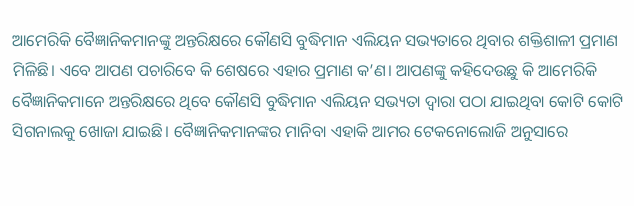ଆମେରିକି ବୈଜ୍ଞାନିକମାନଙ୍କୁ ଅନ୍ତରିକ୍ଷରେ କୌଣସି ବୁଦ୍ଧିମାନ ଏଲିୟନ ସଭ୍ୟତାରେ ଥିବାର ଶକ୍ତିଶାଳୀ ପ୍ରମାଣ ମିଳିଛି। ଏବେ ଆପଣ ପଚାରିବେ କି ଶେଷରେ ଏହାର ପ୍ରମାଣ କ’ଣ। ଆପଣଙ୍କୁ କହିଦେଉଛୁ କି ଆମେରିକି ବୈଜ୍ଞାନିକମାନେ ଅନ୍ତରିକ୍ଷରେ ଥିବେ କୌଣସି ବୁଦ୍ଧିମାନ ଏଲିୟନ ସଭ୍ୟତା ଦ୍ବାରା ପଠା ଯାଇଥିବା କୋଟି କୋଟି ସିଗନାଲକୁ ଖୋଜା ଯାଇଛି। ବୈଜ୍ଞାନିକମାନଙ୍କର ମାନିବା ଏହାକି ଆମର ଟେକନୋଲୋଜି ଅନୁସାରେ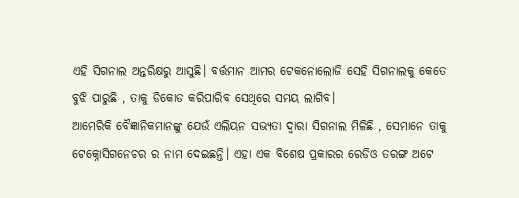ଏହି ସିଗନାଲ ଅନ୍ତରିକ୍ଷରୁ ଆସୁଛି। ବର୍ତ୍ତମାନ ଆମର ଟେକନୋଲୋଜି ସେହି ସିଗନାଲକୁ କେତେ ବୁଝି ପାରୁଛି , ତାକୁ ଡିକୋଡ କରିପାରିବ ସେଥିରେ ସମୟ ଲାଗିବ।
ଆମେରିକି ବୈଜ୍ଞାନିକମାନଙ୍କୁ ଯେଉଁ ଏଲିୟନ ସଭ୍ୟତା ଦ୍ବାରା ସିଗନାଲ ମିଳିଛି , ସେମାନେ ତାକୁ ଟେକ୍ନୋସିଗନେଚର ର ନାମ ଦେଇଛନ୍ତି। ଏହା ଏକ ବିଶେଷ ପ୍ରକାରର ରେଡିଓ ତରଙ୍ଗ ଅଟେ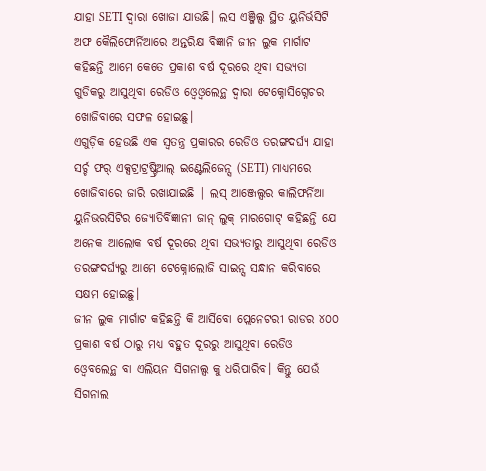ଯାହା SETI ଦ୍ବାରା ଖୋଜା ଯାଉଛି। ଲସ ଏଞ୍ଜିଲ୍ସ ସ୍ଥିତ ୟୁନିର୍ଭସିଟି ଅଫ କୈଲିଫୋର୍ନିଆରେ ଅନ୍ତରିକ୍ଷ ବିଜ୍ଞାନି ଜୀନ ଲୁକ ମାର୍ଗାଟ କହିଛନ୍ତି ଆମେ କେତେ ପ୍ରକାଶ ବର୍ଷ ଦୂରରେ ଥିବା ସଭ୍ୟତା ଗୁଡିକରୁ ଆସୁଥିବା ରେଡିଓ ଓ୍ବେଓ୍ବଲେନ୍ଥ ଦ୍ବାରା ଟେକ୍ନୋସିଗ୍ନେଚର ଖୋଜିବାରେ ସଫଳ ହୋଇଛୁ।
ଏଗୁଡ଼ିକ ହେଉଛି ଏକ ସ୍ୱତନ୍ତ୍ର ପ୍ରକାରର ରେଡିଓ ତରଙ୍ଗଦର୍ଘ୍ୟ ଯାହା ସର୍ଚ୍ଚ ଫର୍ ଏକ୍ସଟ୍ରାଟ୍ରଷ୍ଟ୍ରିଆଲ୍ ଇଣ୍ଟେଲିଜେନ୍ସ (SETI) ମାଧ୍ୟମରେ ଖୋଜିବାରେ ଜାରି ରଖାଯାଇଛି | ଲସ୍ ଆଞ୍ଜେଲ୍ସର କାଲିଫର୍ନିଆ ୟୁନିଭରସିଟିର ଜ୍ୟୋତିର୍ବିଜ୍ଞାନୀ ଜାନ୍ ଲୁକ୍ ମାରଗୋଟ୍ କହିଛନ୍ତି ଯେ ଅନେକ ଆଲୋକ ବର୍ଷ ଦୂରରେ ଥିବା ସଭ୍ୟତାରୁ ଆସୁଥିବା ରେଡିଓ ତରଙ୍ଗଦର୍ଘ୍ୟରୁ ଆମେ ଟେକ୍ନୋଲୋଜି ସାଇନ୍ସ ସନ୍ଧାନ କରିବାରେ ସକ୍ଷମ ହୋଇଛୁ।
ଜୀନ ଲୁକ ମାର୍ଗାଟ କହିଛନ୍ତି କି ଆର୍ସିବୋ ପ୍ଲେନେଟରୀ ରାଡର ୪୦୦ ପ୍ରକାଶ ବର୍ଷ ଠାରୁ ମଧ୍ୟ ବହୁତ ଦୂରରୁ ଆସୁଥିବା ରେଡିଓ ଓ୍ବେବଲେନ୍ଥ ବା ଏଲିୟନ ସିଗନାଲ୍ସ କୁ ଧରିପାରିବ। କିନ୍ତୁ ଯେଉଁ ସିଗନାଲ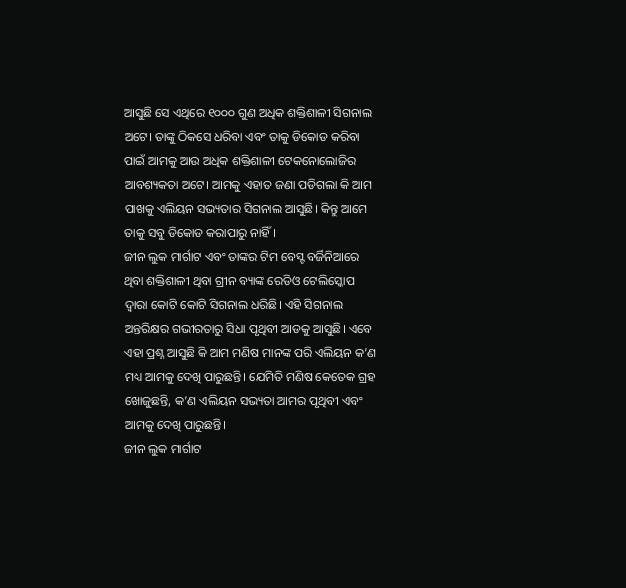ଆସୁଛି ସେ ଏଥିରେ ୧୦୦୦ ଗୁଣ ଅଧିକ ଶକ୍ତିଶାଳୀ ସିଗନାଲ ଅଟେ। ତାଙ୍କୁ ଠିକସେ ଧରିବା ଏବଂ ତାକୁ ଡିକୋଡ କରିବା ପାଇଁ ଆମକୁ ଆଉ ଅଧିକ ଶକ୍ତିଶାଳୀ ଟେକନୋଲୋଜିର ଆବଶ୍ୟକତା ଅଟେ। ଆମକୁ ଏହାତ ଜଣା ପଡିଗଲା କି ଆମ ପାଖକୁ ଏଲିୟନ ସଭ୍ୟତାର ସିଗନାଲ ଆସୁଛି। କିନ୍ତୁ ଆମେ ତାକୁ ସବୁ ଡିକୋଡ କରାପାରୁ ନାହିଁ।
ଜୀନ ଲୁକ ମାର୍ଗାଟ ଏବଂ ତାଙ୍କର ଟିମ ବେସ୍ଟ ବର୍ଜିନିଆରେ ଥିବା ଶକ୍ତିଶାଳୀ ଥିବା ଗ୍ରୀନ ବ୍ୟାଙ୍କ ରେଡିଓ ଟେଲିସ୍କୋପ ଦ୍ବାରା କୋଟି କୋଟି ସିଗନାଲ ଧରିଛି। ଏହି ସିଗନାଲ ଅନ୍ତରିକ୍ଷର ଗଭୀରତାରୁ ସିଧା ପୃଥିବୀ ଆଡକୁ ଆସୁଛି। ଏବେ ଏହା ପ୍ରଶ୍ନ ଆସୁଛି କି ଆମ ମଣିଷ ମାନଙ୍କ ପରି ଏଲିୟନ କ’ଣ ମଧ୍ୟ ଆମକୁ ଦେଖି ପାରୁଛନ୍ତି। ଯେମିତି ମଣିଷ କେତେକ ଗ୍ରହ ଖୋଜୁଛନ୍ତି, କ’ଣ ଏଲିୟନ ସଭ୍ୟତା ଆମର ପୃଥିବୀ ଏବଂ ଆମକୁ ଦେଖି ପାରୁଛନ୍ତି।
ଜୀନ ଲୁକ ମାର୍ଗାଟ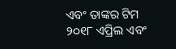ଏବଂ ତାଙ୍କର ଟିମ ୨୦୧୮ ଏପ୍ରିଲ ଏବଂ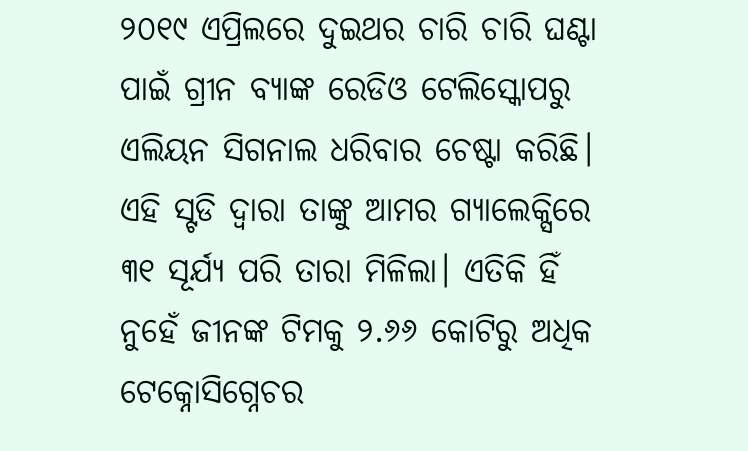୨୦୧୯ ଏପ୍ରିଲରେ ଦୁଇଥର ଚାରି ଚାରି ଘଣ୍ଟା ପାଇଁ ଗ୍ରୀନ ବ୍ୟାଙ୍କ ରେଡିଓ ଟେଲିସ୍କୋପରୁ ଏଲିୟନ ସିଗନାଲ ଧରିବାର ଚେଷ୍ଟା କରିଛି। ଏହି ସ୍ଟଡି ଦ୍ବାରା ତାଙ୍କୁ ଆମର ଗ୍ୟାଲେକ୍ସିରେ ୩୧ ସୂର୍ଯ୍ୟ ପରି ତାରା ମିଳିଲା। ଏତିକି ହିଁ ନୁହେଁ ଜୀନଙ୍କ ଟିମକୁ ୨.୬୬ କୋଟିରୁ ଅଧିକ ଟେକ୍ନୋସିଗ୍ନେଚର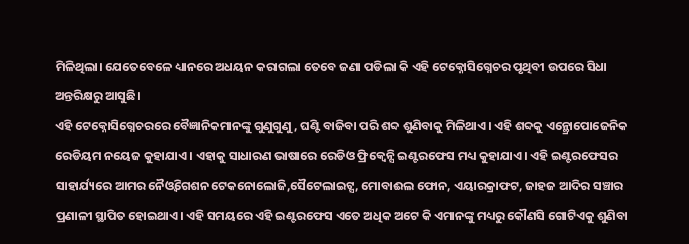ମିଳିଥିଲା। ଯେତେବେଳେ ଧ୍ୟାନରେ ଅଧୟନ କରାଗଲା ତେବେ ଜଣା ପଡିଲା କି ଏହି ଟେକ୍ନୋସିଗ୍ନେଚର ପୃଥିବୀ ଉପରେ ସିଧା ଅନ୍ତରିକ୍ଷରୁ ଆସୁଛି।
ଏହି ଟେକ୍ନୋସିଗ୍ନେଚରରେ ବୈଜ୍ଞାନିକମାନଙ୍କୁ ଗୁଣୁଗୁଣୁ , ଘଣ୍ଟି ବାଜିବା ପରି ଶବ୍ଦ ଶୁଣିବାକୁ ମିଳିଥାଏ। ଏହି ଶବ୍ଦକୁ ଏନ୍ଥ୍ରୋପୋଜେନିକ ରେଡିୟମ ନୟେଜ କୁହାଯାଏ। ଏହାକୁ ସାଧାରଣ ଭାଷାରେ ରେଡିଓ ଫ୍ରିକ୍ବେନ୍ସି ଇଣ୍ଟରଫେସ ମଧ୍ୟ କୁହାଯାଏ। ଏହି ଇଣ୍ଟରଫେସର ସାହାର୍ଯ୍ୟରେ ଆମର ନୈଓ୍ବିଗେଶନ ଟେକନୋଲୋଜି,ସୈଟେଲାଇଟ୍ସ, ମୋବାଈଲ ଫୋନ, ଏୟାରକ୍ରାଫଟ, ଜାହଜ ଆଦିର ସଞ୍ଚାର ପ୍ରଣାଳୀ ସ୍ଥାପିତ ହୋଇଥାଏ। ଏହି ସମୟରେ ଏହି ଇଣ୍ଟରଫେସ ଏତେ ଅଧିକ ଅଟେ କି ଏମାନଙ୍କୁ ମଧ୍ୟରୁ କୌଣସି ଗୋଟିଏକୁ ଶୁଣିବା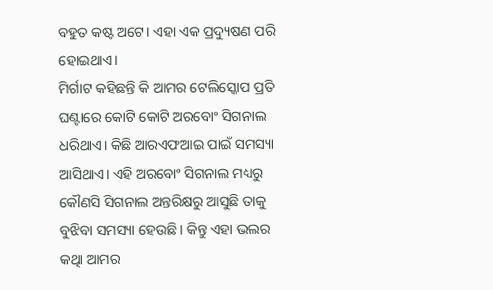ବହୁତ କଷ୍ଟ ଅଟେ। ଏହା ଏକ ପ୍ରଦ୍ୟୁଷଣ ପରି ହୋଇଥାଏ।
ମିର୍ଗାଟ କହିଛନ୍ତି କି ଆମର ଟେଲିସ୍କୋପ ପ୍ରତି ଘଣ୍ଟାରେ କୋଟି କୋଟି ଅରବୋଂ ସିଗନାଲ ଧରିଥାଏ। କିଛି ଆରଏଫଆଇ ପାଇଁ ସମସ୍ୟା ଆସିଥାଏ। ଏହି ଅରବୋଂ ସିଗନାଲ ମଧ୍ୟରୁ କୌଣସି ସିଗନାଲ ଅନ୍ତରିକ୍ଷରୁ ଆସୁଛି ତାକୁ ବୁଝିବା ସମସ୍ୟା ହେଉଛି। କିନ୍ତୁ ଏହା ଭଲର କଥାି ଆମର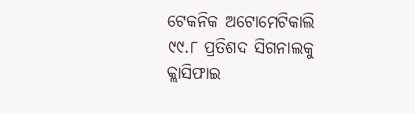ଟେକନିକ ଅଟୋମେଟିକାଲି ୯୯.୮ ପ୍ରତିଶଦ ସିଗନାଲକୁ କ୍ଲାସିଫାଇ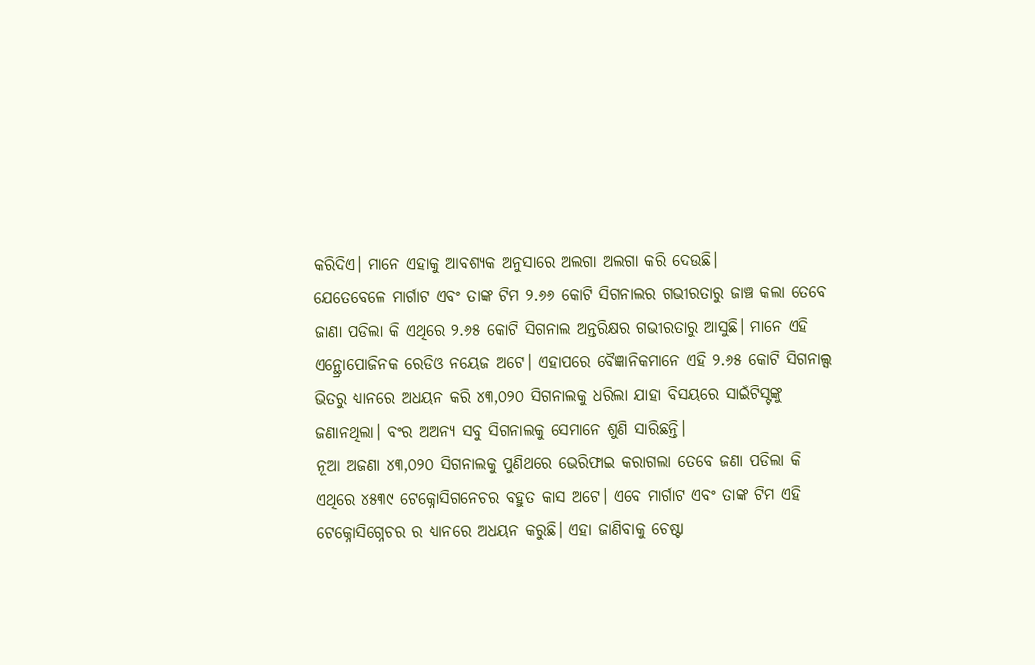କରିଦିଏ। ମାନେ ଏହାକୁ ଆବଶ୍ୟକ ଅନୁସାରେ ଅଲଗା ଅଲଗା କରି ଦେଉଛି।
ଯେତେବେଳେ ମାର୍ଗାଟ ଏବଂ ତାଙ୍କ ଟିମ ୨.୬୬ କୋଟି ସିଗନାଲର ଗଭୀରତାରୁ ଜାଞ୍ଚ କଲା ତେବେ ଜାଣା ପଡିଲା କି ଏଥିରେ ୨.୬୫ କୋଟି ସିଗନାଲ ଅନ୍ତରିକ୍ଷର ଗଭୀରତାରୁ ଆସୁଛି। ମାନେ ଏହି ଏନ୍ଥ୍ରୋପୋଜିନକ ରେଡିଓ ନୟେଜ ଅଟେ। ଏହାପରେ ବୈଜ୍ଞାନିକମାନେ ଏହି ୨.୬୫ କୋଟି ସିଗନାଲ୍ସ ଭିତରୁ ଧ୍ୟାନରେ ଅଧୟନ କରି ୪୩,୦୨୦ ସିଗନାଲକୁ ଧରିଲା ଯାହା ବିସୟରେ ସାଇଁଟିସ୍ଟଙ୍କୁ ଜଣାନଥିଲା। ବଂର ଅଅନ୍ୟ ସବୁ ସିଗନାଲକୁ ସେମାନେ ଶୁଣି ସାରିଛନ୍ତି।
ନୂଆ ଅଜଣା ୪୩,୦୨୦ ସିଗନାଲକୁ ପୁଣିଥରେ ଭେରିଫାଇ କରାଗଲା ତେବେ ଜଣା ପଡିଲା କି ଏଥିରେ ୪୫୩୯ ଟେକ୍ନୋସିଗନେଚର ବହୁତ କାସ ଅଟେ। ଏବେ ମାର୍ଗାଟ ଏବଂ ତାଙ୍କ ଟିମ ଏହି ଟେକ୍ନୋସିଗ୍ନେଚର ର ଧ୍ୟାନରେ ଅଧୟନ କରୁଛି। ଏହା ଜାଣିବାକୁ ଚେଷ୍ଟା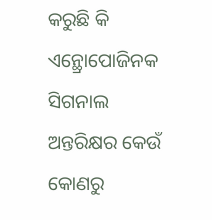କରୁଛି କି ଏନ୍ଥ୍ରୋପୋଜିନକ ସିଗନାଲ ଅନ୍ତରିକ୍ଷର କେଉଁ କୋଣରୁ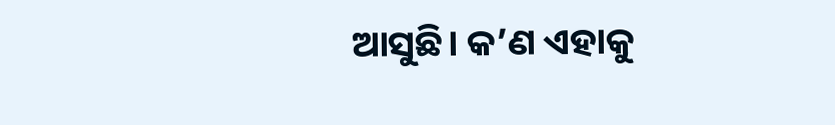ଆସୁଛି। କ’ଣ ଏହାକୁ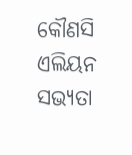କୌଣସି ଏଲିୟନ ସଭ୍ୟତା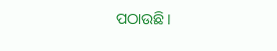ପଠାଉଛି।